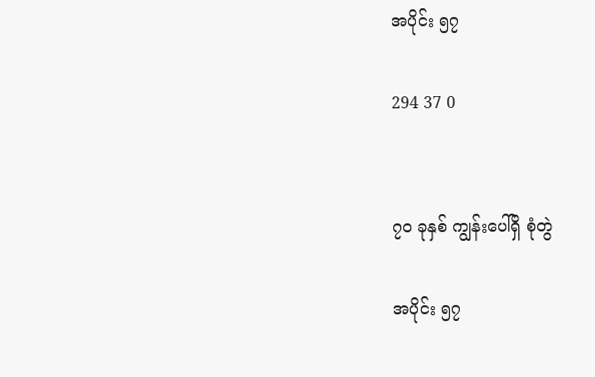အပိုင်း ၅၇

294 37 0


၇၀ ခုနှစ် ကျွန်းပေါ်ရှိ စုံတွဲ

အပိုင်း ၅၇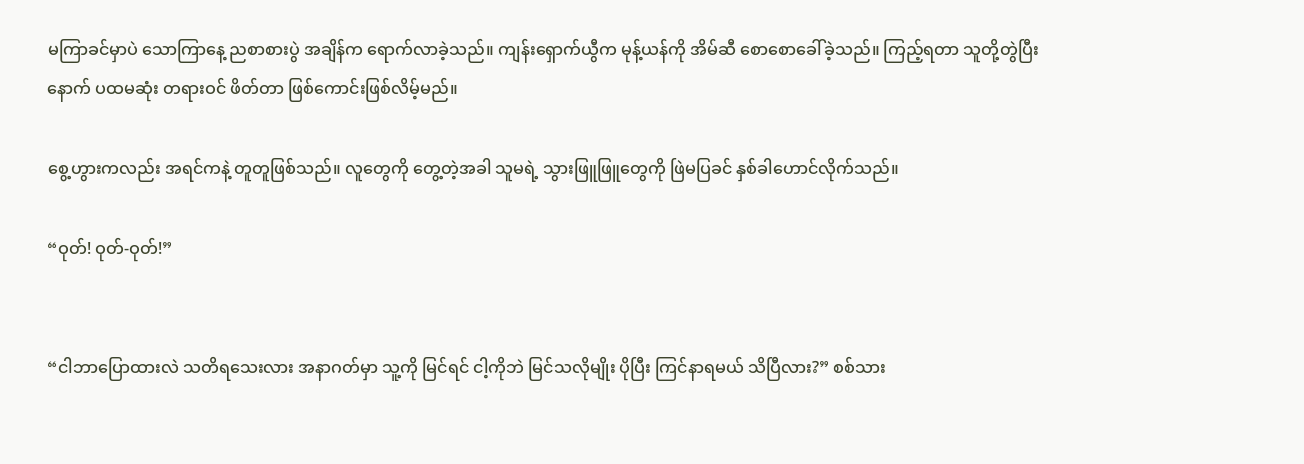မကြာခင်မှာပဲ သောကြာနေ့ ညစာစားပွဲ အချိန်က ရောက်လာခဲ့သည်။ ကျန်းရှောက်ယွီက မုန့်ယန်ကို အိမ်ဆီ စောစောခေါ်ခဲ့သည်။ ကြည့်ရတာ သူတို့တွဲပြီးနောက် ပထမဆုံး တရားဝင် ဖိတ်တာ ဖြစ်ကောင်းဖြစ်လိမ့်မည်။

စွေ့ဟွားကလည်း အရင်ကနဲ့ တူတူဖြစ်သည်။ လူတွေကို တွေ့တဲ့အခါ သူမရဲ့ သွားဖြူဖြူတွေကို ဖြဲမပြခင် နှစ်ခါဟောင်လိုက်သည်။

“ဝုတ်! ဝုတ်-ဝုတ်!”


“ငါဘာပြောထားလဲ သတိရသေးလား အနာဂတ်မှာ သူ့ကို မြင်ရင် ငါ့ကိုဘဲ မြင်သလိုမျိုး ပိုပြီး ကြင်နာရမယ် သိပြီလား?” စစ်သား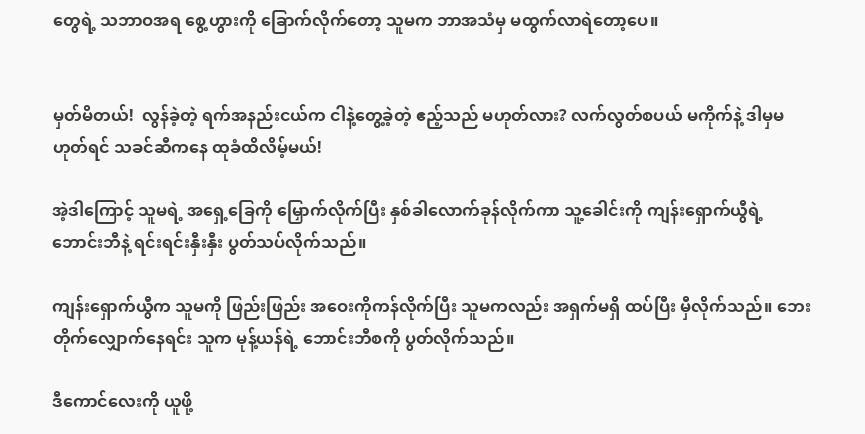တွေရဲ့ သဘာဝအရ စွေ့ဟွားကို ခြောက်လိုက်တော့ သူမက ဘာအသံမှ မထွက်လာရဲတော့ပေ။


မှတ်မိတယ်!  လွန်ခဲ့တဲ့ ရက်အနည်းငယ်က ငါနဲ့တွေ့ခဲ့တဲ့ ဧည့်သည် မဟုတ်လား? လက်လွတ်စပယ် မကိုက်နဲ့ ဒါမှမဟုတ်ရင် သခင်ဆီကနေ ထုခံထိလိမ့်မယ်!

အဲ့ဒါကြောင့် သူမရဲ့ အရှေ့ခြေကို မြှောက်လိုက်ပြီး နှစ်ခါလောက်ခုန်လိုက်ကာ သူ့ခေါင်းကို ကျန်းရှောက်ယွီရဲ့ ဘောင်းဘီနဲ့ ရင်းရင်းနှီးနှီး ပွတ်သပ်လိုက်သည်။

ကျန်းရှောက်ယွီက သူမကို ဖြည်းဖြည်း အဝေးကိုကန်လိုက်ပြီး သူမကလည်း အရှက်မရှိ ထပ်ပြီး မှီလိုက်သည်။ ဘေးတိုက်လျှောက်နေရင်း သူက မုန့်ယန်ရဲ့ ဘောင်းဘီစကို ပွတ်လိုက်သည်။

ဒီကောင်လေးကို ယူဖို့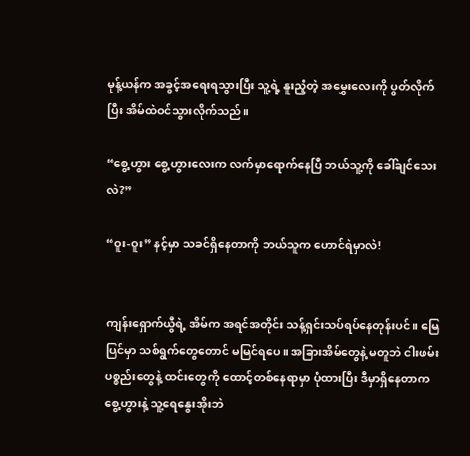မုန့်ယန်က အခွင့်အရေးရသွားပြီး သူ့ရဲ့ နူးညံ့တဲ့ အမွှေးလေးကို ပွတ်လိုက်ပြီး အိမ်ထဲဝင်သွားလိုက်သည်။

“စွေ့ဟွား စွေ့ဟွားလေးက လက်မှာရောက်နေပြီ ဘယ်သူ့ကို ခေါ်ချင်သေးလဲ?”

“ဝူး-ဝူး” နင့်မှာ သခင်ရှိနေတာကို ဘယ်သူက ဟောင်ရဲမှာလဲ!


ကျန်းရှောက်ယွီရဲ့ အိမ်က အရင်အတိုင်း သန့်ရှင်းသပ်ရပ်နေတုန်းပင်။ မြေပြင်မှာ သစ်ရွက်တွေတောင် မမြင်ရပေ။ အခြားအိမ်တွေနဲ့ မတူဘဲ ငါးဖမ်းပစ္စည်းတွေနဲ့ ထင်းတွေကို ထောင့်တစ်နေရာမှာ ပုံထားပြီး ဒီမှာရှိနေတာက စွေ့ဟွားနဲ့ သူ့ရေနွေးအိုးဘဲ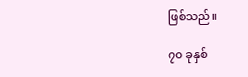ဖြစ်သည်။

၇၀ ခုနှစ်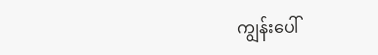ကျွန်းပေါ်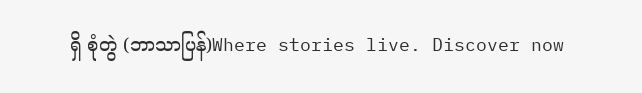ရှိ စုံတွဲ (ဘာသာပြန်)Where stories live. Discover now